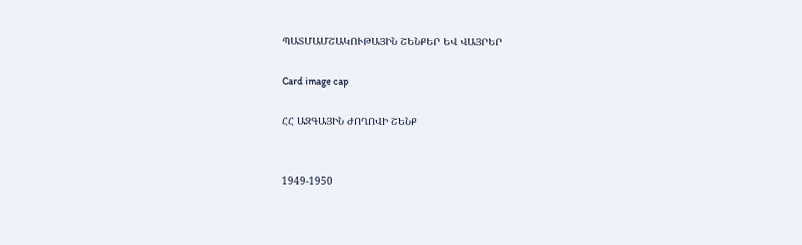ՊԱՏՄԱՄՇԱԿՈՒԹԱՅԻՆ ՇԵՆՔԵՐ ԵՎ ՎԱՅՐԵՐ

Card image cap

ՀՀ ԱԶԳԱՅԻՆ ԺՈՂՈՎԻ ՇԵՆՔ


1949-1950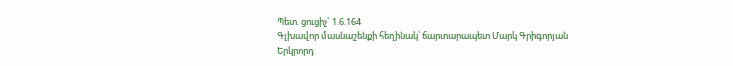Պետ. ցուցիչ` 1.6.164
Գլխավոր մասնաշենքի հեղինակ՝ ճարտարապետ Մարկ Գրիգորյան
Երկրորդ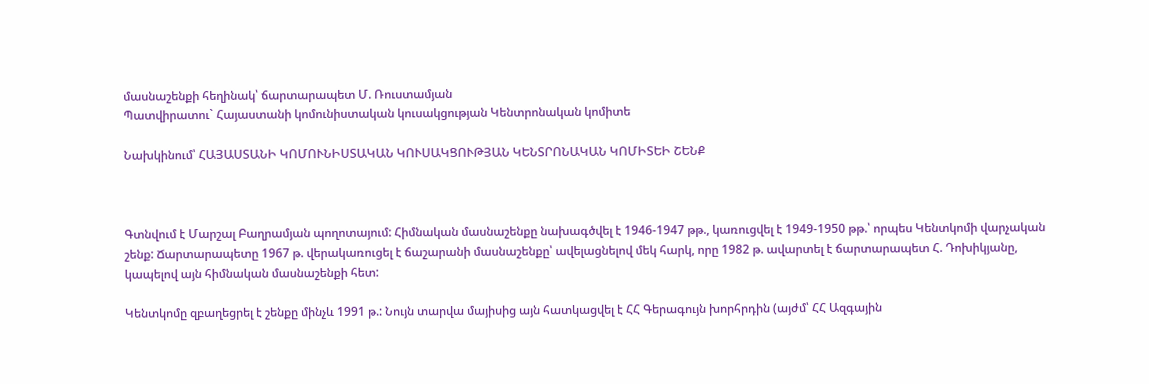մասնաշենքի հեղինակ՝ ճարտարապետ Մ. Ռուստամյան
Պատվիրատու` Հայաստանի կոմունիստական կուսակցության Կենտրոնական կոմիտե

Նախկինում՝ ՀԱՅԱՍՏԱՆԻ ԿՈՄՈՒՆԻՍՏԱԿԱՆ ԿՈՒՍԱԿՑՈՒԹՅԱՆ ԿԵՆՏՐՈՆԱԿԱՆ ԿՈՄԻՏԵԻ ՇԵՆՔ



Գտնվում է Մարշալ Բաղրամյան պողոտայում: Հիմնական մասնաշենքը նախագծվել է 1946-1947 թթ., կառուցվել է 1949-1950 թթ.՝ որպես Կենտկոմի վարչական շենք: Ճարտարապետը 1967 թ. վերակառուցել է ճաշարանի մասնաշենքը՝ ավելացնելով մեկ հարկ, որը 1982 թ. ավարտել է ճարտարապետ Հ. Դոխիկյանը, կապելով այն հիմնական մասնաշենքի հետ:

Կենտկոմը զբաղեցրել է շենքը մինչև 1991 թ.: Նույն տարվա մայիսից այն հատկացվել է ՀՀ Գերագույն խորհրդին (այժմ՝ ՀՀ Ազգային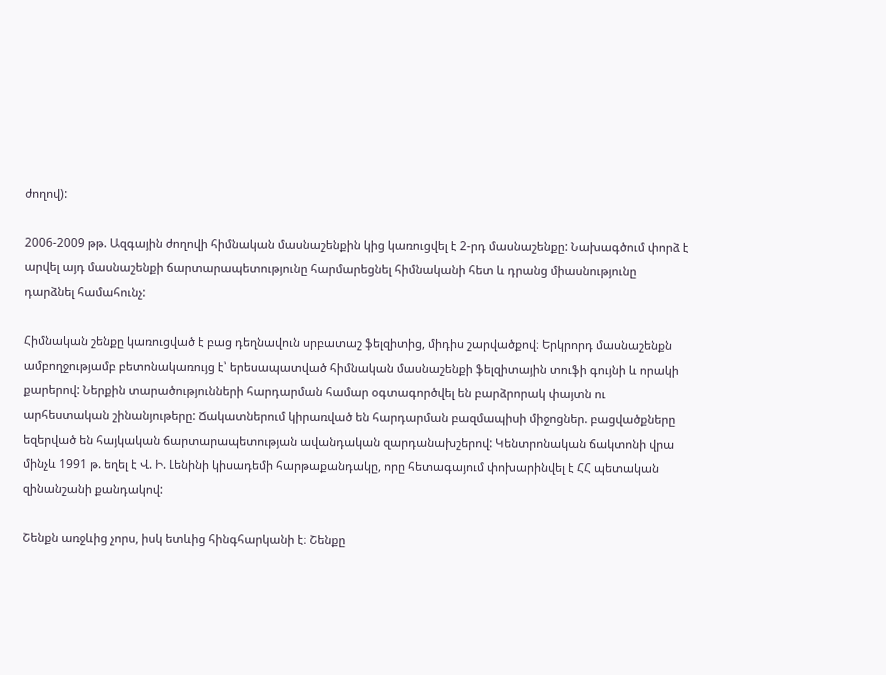ժողով):

2006-2009 թթ. Ազգային ժողովի հիմնական մասնաշենքին կից կառուցվել է 2-րդ մասնաշենքը: Նախագծում փորձ է արվել այդ մասնաշենքի ճարտարապետությունը հարմարեցնել հիմնականի հետ և դրանց միասնությունը դարձնել համահունչ:

Հիմնական շենքը կառուցված է բաց դեղնավուն սրբատաշ ֆելզիտից, միդիս շարվածքով։ Երկրորդ մասնաշենքն ամբողջությամբ բետոնակառույց է՝ երեսապատված հիմնական մասնաշենքի ֆելզիտային տուֆի գույնի և որակի քարերով: Ներքին տարածությունների հարդարման համար օգտագործվել են բարձրորակ փայտն ու արհեստական շինանյութերը: Ճակատներում կիրառված են հարդարման բազմապիսի միջոցներ. բացվածքները եզերված են հայկական ճարտարապետության ավանդական զարդանախշերով: Կենտրոնական ճակտոնի վրա մինչև 1991 թ. եղել է Վ. Ի. Լենինի կիսադեմի հարթաքանդակը, որը հետագայում փոխարինվել է ՀՀ պետական զինանշանի քանդակով:

Շենքն առջևից չորս, իսկ ետևից հինգհարկանի է։ Շենքը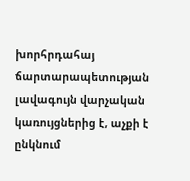խորհրդահայ ճարտարապետության լավագույն վարչական կառույցներից է, աչքի է ընկնում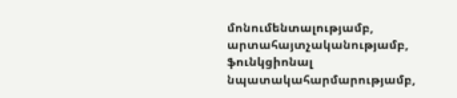մոնումենտալությամբ, արտահայտչականությամբ, ֆունկցիոնալ նպատակահարմարությամբ,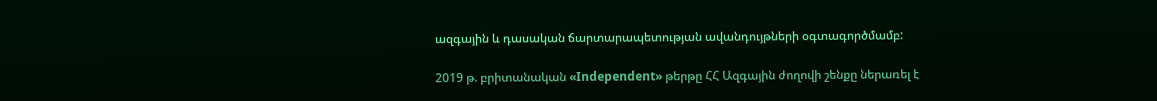ազգային և դասական ճարտարապետության ավանդույթների օգտագործմամբ:

2019 թ. բրիտանական «Independent» թերթը ՀՀ Ազգային ժողովի շենքը ներառել է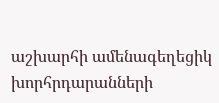աշխարհի ամենագեղեցիկ խորհրդարանների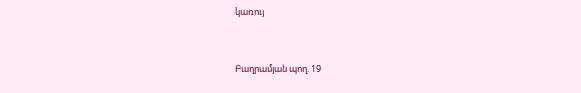կառույ


Բաղրամյան պող. 19